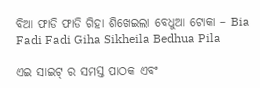ବିଆ ଫାଡି ଫାଡି ଗିହା ଶିଖେଇଲା ବେଧୁଆ ଟୋକା – Bia Fadi Fadi Giha Sikheila Bedhua Pila

ଏଇ ସାଇଟ୍ ର ସମସ୍ତ ପାଠକ ଏବଂ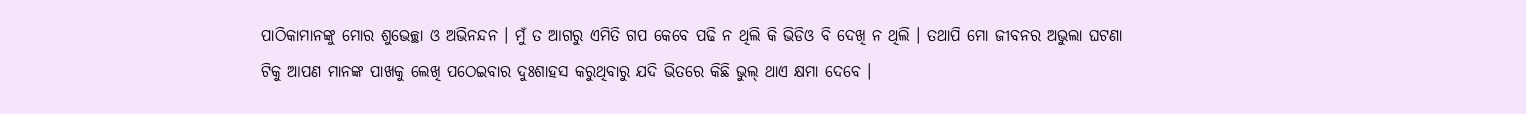ପାଠିକାମାନଙ୍କୁ ମୋର ଶୁଭେଚ୍ଛା ଓ ଅଭିନନ୍ଦନ । ମୁଁ ତ ଆଗରୁ ଏମିତି ଗପ କେବେ ପଢି ନ ଥିଲି କି ଭିଡିଓ ବି ଦେଖି ନ ଥିଲି । ତଥାପି ମୋ ଜୀବନର ଅଭୁଲା ଘଟଣା ଟିକୁ ଆପଣ ମାନଙ୍କ ପାଖକୁ ଲେଖି ପଠେଇବାର ଦୁଃଶାହସ କରୁଥିବାରୁ ଯଦି ଭିତରେ କିଛି ଭୁଲ୍ ଥାଏ କ୍ଷମା ଦେବେ ।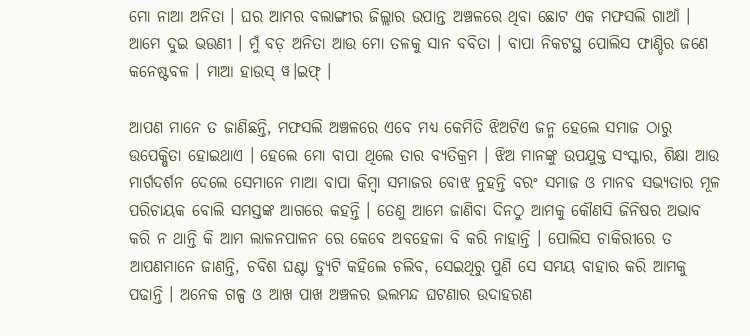ମୋ ନାଆ ଅନିତା । ଘର ଆମର ବଲାଙ୍ଗୀର ଜିଲ୍ଲାର ଉପାନ୍ତ ଅଞ୍ଚଳରେ ଥିବା ଛୋଟ ଏକ ମଫସଲି ଗାଆଁ । ଆମେ ଦୁଇ ଭଉଣୀ । ମୁଁ ବଡ଼ ଅନିତା ଆଉ ମୋ ତଳକୁ ସାନ ବବିତା । ବାପା ନିକଟସ୍ଥ ପୋଲିସ ଫାଣ୍ଡିର ଜଣେ କନେଷ୍ଟବଳ । ମାଆ ହାଉସ୍ ୱ।ଇଫ୍ ।

ଆପଣ ମାନେ ତ ଜାଣିଛନ୍ତି, ମଫସଲି ଅଞ୍ଚଳରେ ଏବେ ମଧ୍ୟ କେମିତି ଝିଅଟିଏ ଜନ୍ମ ହେଲେ ସମାଜ ଠାରୁ ଉପେକ୍ଷିତା ହୋଇଥାଏ । ହେଲେ ମୋ ବାପା ଥିଲେ ତାର ବ୍ୟତିକ୍ରମ । ଝିଅ ମାନଙ୍କୁ ଉପଯୁକ୍ତ ସଂସ୍କାର, ଶିକ୍ଷା ଆଉ ମାର୍ଗଦର୍ଶନ ଦେଲେ ସେମାନେ ମାଆ ବାପା କିମ୍ବା ସମାଜର ବୋଝ ନୁହନ୍ତି ବରଂ ସମାଜ ଓ ମାନବ ସଭ୍ୟତାର ମୂଳ ପରିଚାୟକ ବୋଲି ସମସ୍ତଙ୍କ ଆଗରେ କହନ୍ତି । ତେଣୁ ଆମେ ଜାଣିବା ଦିନଠୁ ଆମକୁ କୌଣସି ଜିନିଷର ଅଭାବ କରି ନ ଥାନ୍ତି କି ଆମ ଲାଳନପାଳନ ରେ କେବେ ଅବହେଳା ବି କରି ନାହାନ୍ତି । ପୋଲିସ ଚାକିରୀରେ ତ ଆପଣମାନେ ଜାଣନ୍ତି, ଚବିଶ ଘଣ୍ଟା ଡ୍ୟୁଟି କହିଲେ ଚଲିବ, ସେଇଥିରୁ ପୁଣି ସେ ସମୟ ବାହାର କରି ଆମକୁ ପଢାନ୍ତି । ଅନେକ ଗଳ୍ପ ଓ ଆଖ ପାଖ ଅଞ୍ଚଳର ଭଲମନ୍ଦ ଘଟଣାର ଉଦାହରଣ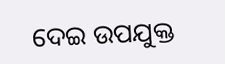ଦେଇ ଉପଯୁକ୍ତ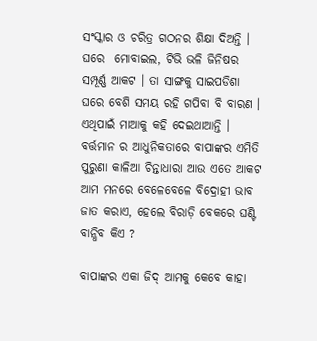ସଂସ୍କାର ଓ ଚରିତ୍ର ଗଠନର ଶିକ୍ଷା ଦିଅନ୍ତି । ଘରେ  ମୋବାଇଲ, ଟିଭି ଭଳି ଜିନିଷର ସମ୍ପୂର୍ଣ୍ଣ ଆକଟ । ତା ସାଙ୍ଗକୁ ସାଇପଡିଶା ଘରେ ବେଶି ସମୟ ରହି ଗପିବା ବି ବାରଣ । ଏଥିପାଇଁ ମାଆକୁ କହି ଦେଇଥାଆନ୍ତି । ବର୍ତ୍ତମାନ ର ଆଧୁନିକତାରେ ବାପାଙ୍କର ଏମିତି ପୁରୁଣା କାଳିଆ ଚିନ୍ତାଧାରା ଆଉ ଏତେ ଆକଟ ଆମ ମନରେ ବେଳେବେଳେ ବିଦ୍ରୋହୀ ଭାବ ଜାତ କରାଏ, ହେଲେ ବିରାଡ଼ି ବେକରେ ଘଣ୍ଟି ବାନ୍ଧିବ କିଏ ?

ବାପାଙ୍କର ଏକା ଜିଦ୍ ଆମକୁ କେବେ କାହା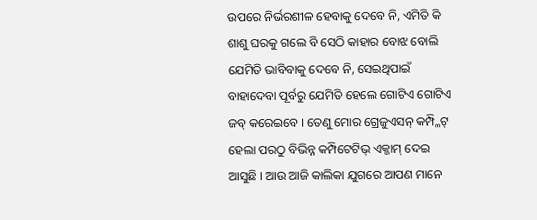ଉପରେ ନିର୍ଭରଶୀଳ ହେବାକୁ ଦେବେ ନି, ଏମିତି କି ଶାଶୁ ଘରକୁ ଗଲେ ବି ସେଠି କାହାର ବୋଝ ବୋଲି ଯେମିତି ଭାବିବାକୁ ଦେବେ ନି, ସେଇଥିପାଇଁ ବାହାଦେବା ପୂର୍ବରୁ ଯେମିତି ହେଲେ ଗୋଟିଏ ଗୋଟିଏ ଜବ୍ କରେଇବେ । ତେଣୁ ମୋର ଗ୍ରେଜୁଏସନ୍ କମ୍ପ୍ଳିଟ୍ ହେଲା ପରଠୁ ବିଭିନ୍ନ କମ୍ପିଟେଟିଭ୍ ଏକ୍ଜାମ୍ ଦେଇ ଆସୁଛି । ଆଉ ଆଜି କାଲିକା ଯୁଗରେ ଆପଣ ମାନେ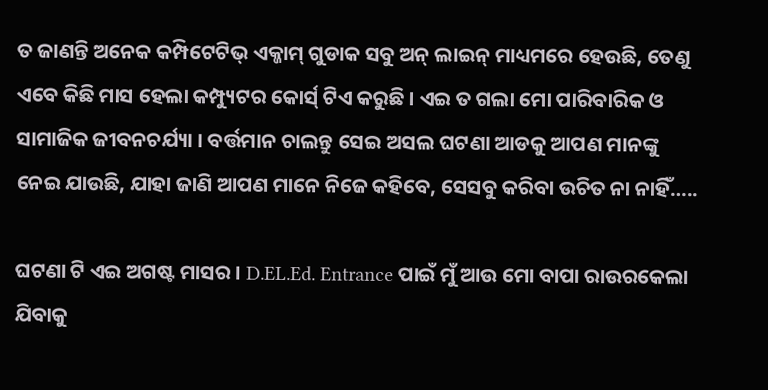ତ ଜାଣନ୍ତି ଅନେକ କମ୍ପିଟେଟିଭ୍ ଏକ୍ଜାମ୍ ଗୁଡାକ ସବୁ ଅନ୍ ଲାଇନ୍ ମାଧ୍ୟମରେ ହେଉଛି, ତେଣୁ ଏବେ କିଛି ମାସ ହେଲା କମ୍ପ୍ୟୁଟର କୋର୍ସ୍ ଟିଏ କରୁଛି । ଏଇ ତ ଗଲା ମୋ ପାରିବାରିକ ଓ ସାମାଜିକ ଜୀବନଚର୍ଯ୍ୟା । ବର୍ତ୍ତମାନ ଚାଲନ୍ତୁ ସେଇ ଅସଲ ଘଟଣା ଆଡକୁ ଆପଣ ମାନଙ୍କୁ ନେଇ ଯାଉଛି, ଯାହା ଜାଣି ଆପଣ ମାନେ ନିଜେ କହିବେ, ସେସବୁ କରିବା ଉଚିତ ନା ନାହିଁ…..

ଘଟଣା ଟି ଏଇ ଅଗଷ୍ଟ ମାସର । D.EL.Ed. Entrance ପାଇଁ ମୁଁ ଆଉ ମୋ ବାପା ରାଉରକେଲା ଯିବାକୁ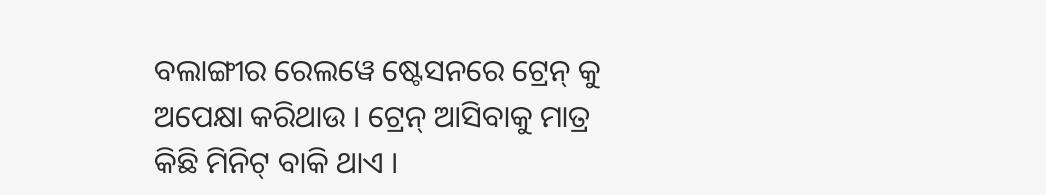ବଲାଙ୍ଗୀର ରେଲୱେ ଷ୍ଟେସନରେ ଟ୍ରେନ୍ କୁ ଅପେକ୍ଷା କରିଥାଉ । ଟ୍ରେନ୍ ଆସିବାକୁ ମାତ୍ର କିଛି ମିନିଟ୍ ବାକି ଥାଏ ।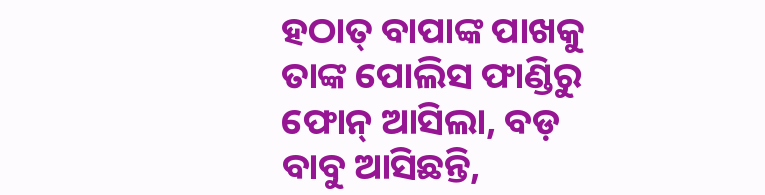ହଠାତ୍ ବାପାଙ୍କ ପାଖକୁ ତାଙ୍କ ପୋଲିସ ଫାଣ୍ଡିରୁ ଫୋନ୍ ଆସିଲା, ବଡ଼ ବାବୁ ଆସିଛନ୍ତି,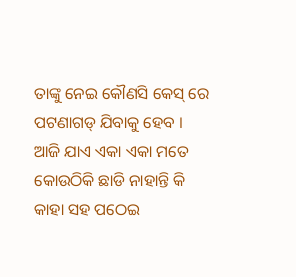ତାଙ୍କୁ ନେଇ କୌଣସି କେସ୍ ରେ ପଟଣାଗଡ୍ ଯିବାକୁ ହେବ । ଆଜି ଯାଏ ଏକା ଏକା ମତେ କୋଉଠିକି ଛାଡି ନାହାନ୍ତି କି କାହା ସହ ପଠେଇ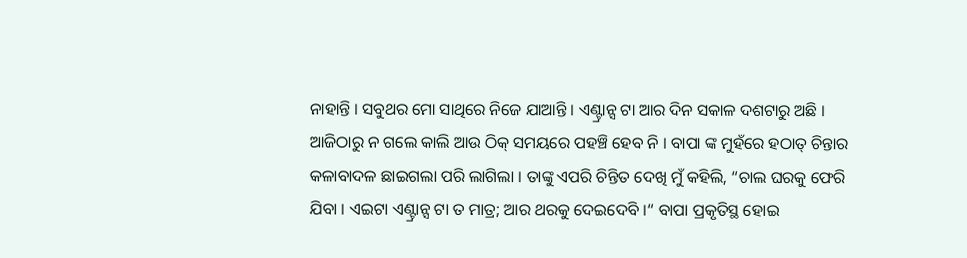ନାହାନ୍ତି । ସବୁଥର ମୋ ସାଥିରେ ନିଜେ ଯାଆନ୍ତି । ଏଣ୍ଟ୍ରାନ୍ସ ଟା ଆର ଦିନ ସକାଳ ଦଶଟାରୁ ଅଛି । ଆଜିଠାରୁ ନ ଗଲେ କାଲି ଆଉ ଠିକ୍ ସମୟରେ ପହଞ୍ଚି ହେବ ନି । ବାପା ଙ୍କ ମୁହଁରେ ହଠାତ୍ ଚିନ୍ତାର କଳାବାଦଳ ଛାଇଗଲା ପରି ଲାଗିଲା । ତାଙ୍କୁ ଏପରି ଚିନ୍ତିତ ଦେଖି ମୁଁ କହିଲି, “ଚାଲ ଘରକୁ ଫେରି ଯିବା । ଏଇଟା ଏଣ୍ଟ୍ରାନ୍ସ ଟା ତ ମାତ୍ର; ଆର ଥରକୁ ଦେଇଦେବି ।“ ବାପା ପ୍ରକୃତିସ୍ଥ ହୋଇ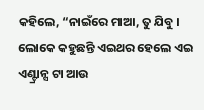କହିଲେ, “ନାଇଁରେ ମାଆ, ତୁ ଯିବୁ । ଲୋକେ କହୁଛନ୍ତି ଏଇଥର ହେଲେ ଏଇ ଏଣ୍ଟ୍ରାନ୍ସ ଟା ଆଉ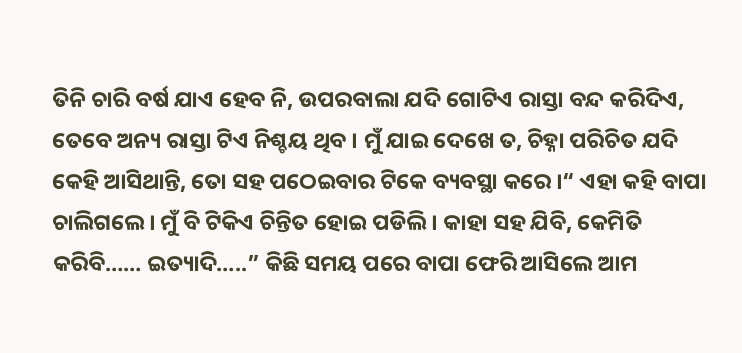ତିନି ଚାରି ବର୍ଷ ଯାଏ ହେବ ନି, ଉପରବାଲା ଯଦି ଗୋଟିଏ ରାସ୍ତା ବନ୍ଦ କରିଦିଏ, ତେବେ ଅନ୍ୟ ରାସ୍ତା ଟିଏ ନିଶ୍ଚୟ ଥିବ । ମୁଁ ଯାଇ ଦେଖେ ତ, ଚିହ୍ନା ପରିଚିତ ଯଦି କେହି ଆସିଥାନ୍ତି, ତୋ ସହ ପଠେଇବାର ଟିକେ ବ୍ୟବସ୍ଥା କରେ ।“ ଏହା କହି ବାପା ଚାଲିଗଲେ । ମୁଁ ବି ଟିକିଏ ଚିନ୍ତିତ ହୋଇ ପଡିଲି । କାହା ସହ ଯିବି, କେମିତି କରିବି…… ଇତ୍ୟାଦି…..” କିଛି ସମୟ ପରେ ବାପା ଫେରି ଆସିଲେ ଆମ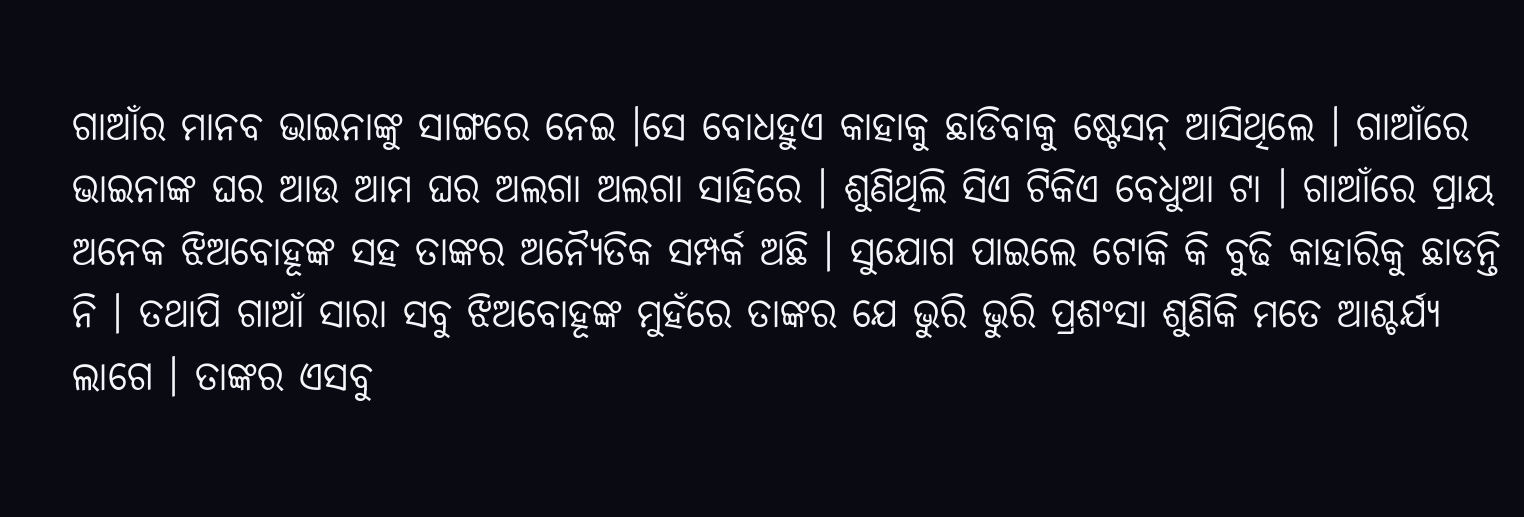ଗାଆଁର ମାନବ ଭାଇନାଙ୍କୁ ସାଙ୍ଗରେ ନେଇ ।ସେ ବୋଧହୁଏ କାହାକୁ ଛାଡିବାକୁ ଷ୍ଟେସନ୍ ଆସିଥିଲେ । ଗାଆଁରେ ଭାଇନାଙ୍କ ଘର ଆଉ ଆମ ଘର ଅଲଗା ଅଲଗା ସାହିରେ । ଶୁଣିଥିଲି ସିଏ ଟିକିଏ ବେଧୁଆ ଟା । ଗାଆଁରେ ପ୍ରାୟ ଅନେକ ଝିଅବୋହୂଙ୍କ ସହ ତାଙ୍କର ଅନ୍ୟୈତିକ ସମ୍ପର୍କ ଅଛି । ସୁଯୋଗ ପାଇଲେ ଟୋକି କି ବୁଢି କାହାରିକୁ ଛାଡନ୍ତି ନି । ତଥାପି ଗାଆଁ ସାରା ସବୁ ଝିଅବୋହୂଙ୍କ ମୁହଁରେ ତାଙ୍କର ଯେ ଭୁରି ଭୁରି ପ୍ରଶଂସା ଶୁଣିକି ମତେ ଆଶ୍ଚର୍ଯ୍ୟ ଲାଗେ । ତାଙ୍କର ଏସବୁ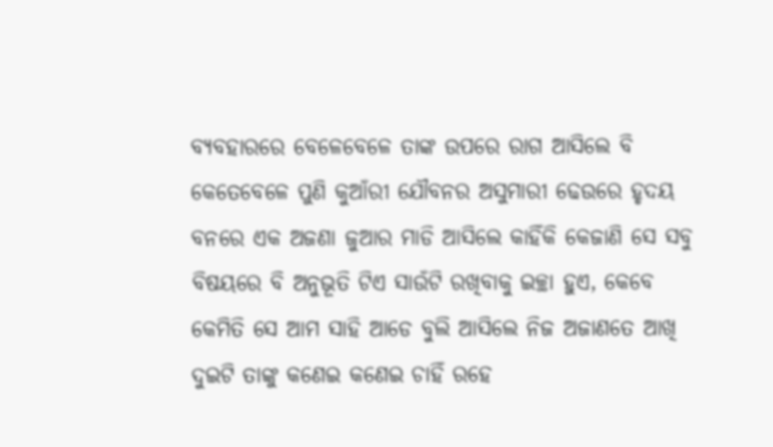ବ୍ୟବହାରରେ ବେଳେବେଳେ ତାଙ୍କ ଉପରେ ରାଗ ଆସିଲେ ବି କେତେବେଳେ ପୁଣି କୁଆଁରୀ ଯୌବନର ଅସୁମାରୀ ଢେଉରେ ହୃଦୟ ବନରେ ଏକ ଅଜଣା ଜୁଆର ମାଡି ଆସିଲେ କାହିଁକି କେଜାଣି ସେ ସବୁ ବିଷୟରେ ବି ଅନୁଭୂତି ଟିଏ ସାଉଁଟି ରଖିବାକୁ ଇଚ୍ଛା ହୁଏ, କେବେ କେମିତି ସେ ଆମ ସାହି ଆଡେ ବୁଲି ଆସିଲେ ନିଜ ଅଜାଣତେ ଆଖି ଦୁଇଟି ତାଙ୍କୁ କଣେଇ କଣେଇ ଚାହିଁ ରହେ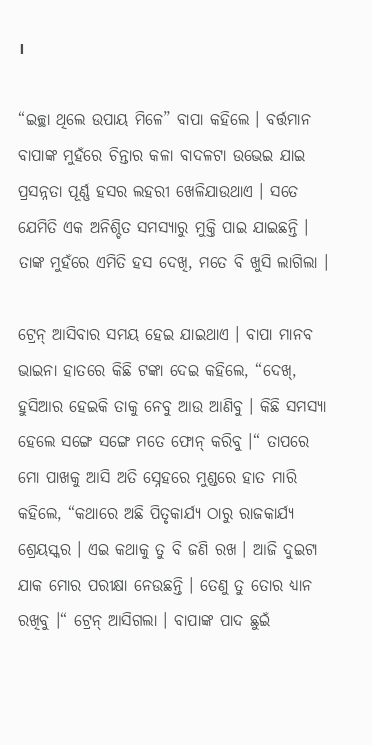।

“ଇଚ୍ଛା ଥିଲେ ଉପାୟ ମିଳେ” ବାପା କହିଲେ । ବର୍ତ୍ତମାନ ବାପାଙ୍କ ମୁହଁରେ ଚିନ୍ତାର କଳା ବାଦଳଟା ଉଭେଇ ଯାଇ ପ୍ରସନ୍ନତା ପୂର୍ଣ୍ଣ ହସର ଲହରୀ ଖେଳିଯାଉଥାଏ । ସତେ ଯେମିତି ଏକ ଅନିଶ୍ଚିତ ସମସ୍ୟାରୁ ମୁକ୍ତି ପାଇ ଯାଇଛନ୍ତି । ତାଙ୍କ ମୁହଁରେ ଏମିତି ହସ ଦେଖି, ମତେ ବି ଖୁସି ଲାଗିଲା ।

ଟ୍ରେନ୍ ଆସିବାର ସମୟ ହେଇ ଯାଇଥାଏ । ବାପା ମାନବ ଭାଇନା ହାତରେ କିଛି ଟଙ୍କା ଦେଇ କହିଲେ, “ଦେଖ୍, ହୁସିଆର ହେଇକି ତାକୁ ନେବୁ ଆଉ ଆଣିବୁ । କିଛି ସମସ୍ୟା ହେଲେ ସଙ୍ଗେ ସଙ୍ଗେ ମତେ ଫୋନ୍ କରିବୁ ।“ ତାପରେ ମୋ ପାଖକୁ ଆସି ଅତି ସ୍ନେହରେ ମୁଣ୍ଡରେ ହାତ ମାରି କହିଲେ, “କଥାରେ ଅଛି ପିତୃକାର୍ଯ୍ୟ ଠାରୁ ରାଜକାର୍ଯ୍ୟ ଶ୍ରେୟସ୍କର । ଏଇ କଥାକୁ ତୁ ବି ଜଣି ରଖ । ଆଜି ଦୁଇଟା ଯାକ ମୋର ପରୀକ୍ଷା ନେଉଛନ୍ତି । ତେଣୁ ତୁ ତୋର ଧ୍ୟାନ ରଖିବୁ ।“ ଟ୍ରେନ୍ ଆସିଗଲା । ବାପାଙ୍କ ପାଦ ଛୁଇଁ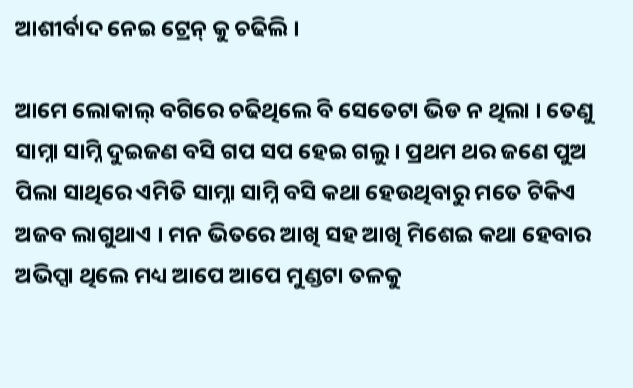ଆଶୀର୍ବାଦ ନେଇ ଟ୍ରେନ୍ କୁ ଚଢିଲି ।

ଆମେ ଲୋକାଲ୍ ବଗିରେ ଚଢିଥିଲେ ବି ସେତେଟା ଭିଡ ନ ଥିଲା । ତେଣୁ ସାମ୍ନା ସାମ୍ନି ଦୁଇଜଣ ବସି ଗପ ସପ ହେଇ ଗଲୁ । ପ୍ରଥମ ଥର ଜଣେ ପୁଅ ପିଲା ସାଥିରେ ଏମିତି ସାମ୍ନା ସାମ୍ନି ବସି କଥା ହେଉଥିବାରୁ ମତେ ଟିକିଏ ଅଜବ ଲାଗୁଥାଏ । ମନ ଭିତରେ ଆଖି ସହ ଆଖି ମିଶେଇ କଥା ହେବାର ଅଭିପ୍ସା ଥିଲେ ମଧ୍ୟ ଆପେ ଆପେ ମୁଣ୍ଡଟା ତଳକୁ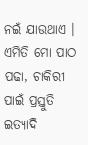ନଇଁ ଯାଉଥାଏ । ଏମିତି ମୋ ପାଠ ପଢା, ଚାକିରୀ ପାଇଁ ପ୍ରସ୍ତୁତି ଇତ୍ୟାଦି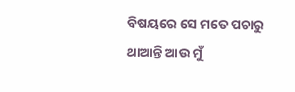ବିଷୟରେ ସେ ମତେ ପଚାରୁ ଥାଆନ୍ତି ଆଉ ମୁଁ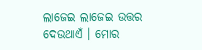ଲାଜେଇ ଲାଜେଇ ଉତ୍ତର ଦେଉଥାଏଁ । ମୋର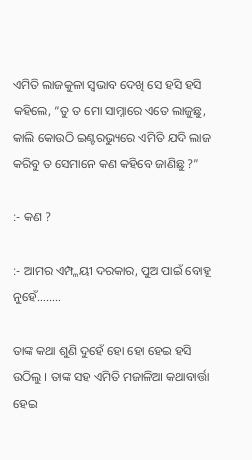ଏମିତି ଲାଜକୁଳା ସ୍ବଭାବ ଦେଖି ସେ ହସି ହସି କହିଲେ, “ତୁ ତ ମୋ ସାମ୍ନାରେ ଏତେ ଲାଜୁଛୁ, କାଲି କୋଉଠି ଇଣ୍ଟରଭ୍ୟୁରେ ଏମିତି ଯଦି ଲାଜ କରିବୁ ତ ସେମାନେ କଣ କହିବେ ଜାଣିଛୁ ?”

:- କଣ ?

:- ଆମର ଏମ୍ପ୍ଳୟୀ ଦରକାର, ପୁଅ ପାଇଁ ବୋହୂ ନୁହେଁ……..

ତାଙ୍କ କଥା ଶୁଣି ଦୁହେଁ ହୋ ହୋ ହେଇ ହସି ଉଠିଲୁ । ତାଙ୍କ ସହ ଏମିତି ମଜାଳିଆ କଥାବାର୍ତ୍ତା ହେଇ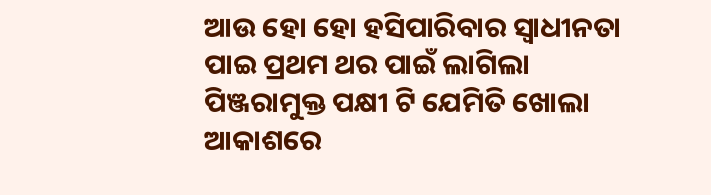ଆଉ ହୋ ହୋ ହସିପାରିବାର ସ୍ବାଧୀନତା ପାଇ ପ୍ରଥମ ଥର ପାଇଁ ଲାଗିଲା ପିଞ୍ଜରାମୁକ୍ତ ପକ୍ଷୀ ଟି ଯେମିତି ଖୋଲା ଆକାଶରେ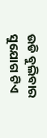ଉଡି ବୁଲିବାର ସୁଯୋଗ ଟିଏ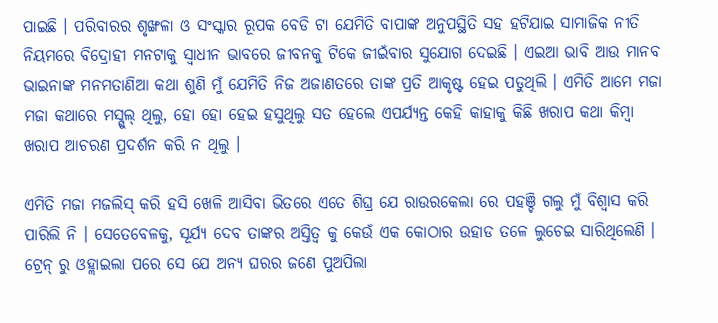ପାଇଛି । ପରିବାରର ଶୃଙ୍ଖଳା ଓ ସଂସ୍କାର ରୂପକ ବେଡି ଟା ଯେମିତି ବାପାଙ୍କ ଅନୁପସ୍ଥିତି ସହ ହଟିଯାଇ ସାମାଜିକ ନୀତି ନିୟମରେ ବିଦ୍ରୋହୀ ମନଟାକୁ ସ୍ବାଧୀନ ଭାବରେ ଜୀବନକୁ ଟିକେ ଜୀଇଁବାର ସୁଯୋଗ ଦେଇଛି । ଏଇଆ ଭାବି ଆଉ ମାନବ ଭାଇନାଙ୍କ ମନମତାଣିଆ କଥା ଶୁଣି ମୁଁ ଯେମିତି ନିଜ ଅଜାଣତରେ ତାଙ୍କ ପ୍ରତି ଆକୃଷ୍ଟ ହେଇ ପଡୁଥିଲି । ଏମିତି ଆମେ ମଜା ମଜା କଥାରେ ମସ୍ଗୁଲ୍ ଥିଲୁ, ହୋ ହୋ ହେଇ ହସୁଥିଲୁ ସତ ହେଲେ ଏପର୍ଯ୍ୟନ୍ତ କେହି କାହାକୁ କିଛି ଖରାପ କଥା କିମ୍ବା ଖରାପ ଆଚରଣ ପ୍ରଦର୍ଶନ କରି ନ ଥିଲୁ ।

ଏମିତି ମଜା ମଜଲିସ୍ କରି ହସି ଖେଳି ଆସିବା ଭିତରେ ଏତେ ଶିଘ୍ର ଯେ ରାଉରକେଲା ରେ ପହଞ୍ଚି ଗଲୁ ମୁଁ ବିଶ୍ୱାସ କରି ପାରିଲି ନି । ସେତେବେଳକୁ, ସୂର୍ଯ୍ୟ ଦେବ ତାଙ୍କର ଅସ୍ତିତ୍ଵ କୁ କେଉଁ ଏକ କୋଠାର ଉହାଡ ତଳେ ଲୁଚେଇ ସାରିଥିଲେଣି । ଟ୍ରେନ୍ ରୁ ଓହ୍ଲାଇଲା ପରେ ସେ ଯେ ଅନ୍ୟ ଘରର ଜଣେ ପୁଅପିଲା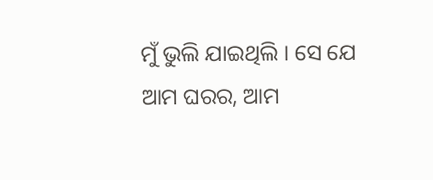ମୁଁ ଭୁଲି ଯାଇଥିଲି । ସେ ଯେ ଆମ ଘରର, ଆମ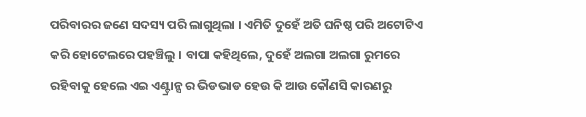ପରିବାରର ଜଣେ ସଦସ୍ୟ ପରି ଲାଗୁଥିଲା । ଏମିତି ଦୁହେଁ ଅତି ଘନିଷ୍ଠ ପରି ଅଟୋଟିଏ କରି ହୋଟେଲରେ ପହଞ୍ଚିଲୁ । ବାପା କହିଥିଲେ, ଦୁହେଁ ଅଲଗା ଅଲଗା ରୁମରେ ରହିବାକୁ ହେଲେ ଏଇ ଏଣ୍ଟ୍ରାନ୍ସ ର ଭିଡଭାଡ ହେଉ କି ଆଉ କୌଣସି କାରଣରୁ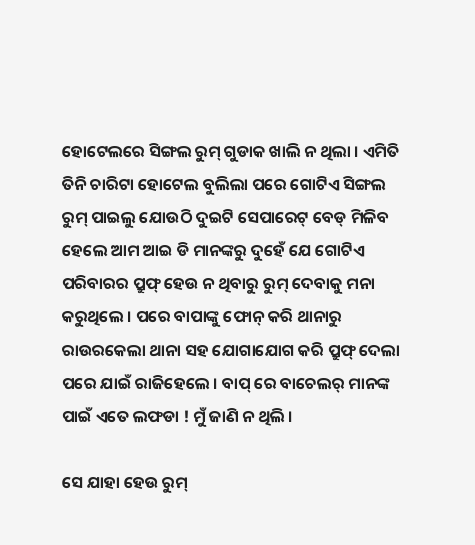ହୋଟେଲରେ ସିଙ୍ଗଲ ରୁମ୍ ଗୁଡାକ ଖାଲି ନ ଥିଲା । ଏମିତି ତିନି ଚାରିଟା ହୋଟେଲ ବୁଲିଲା ପରେ ଗୋଟିଏ ସିଙ୍ଗଲ ରୁମ୍ ପାଇଲୁ ଯୋଉଠି ଦୁଇଟି ସେପାରେଟ୍ ବେଡ୍ ମିଳିବ ହେଲେ ଆମ ଆଇ ଡି ମାନଙ୍କରୁ ଦୁହେଁ ଯେ ଗୋଟିଏ ପରିବାରର ପ୍ରୁଫ୍ ହେଉ ନ ଥିବାରୁ ରୁମ୍ ଦେବାକୁ ମନା କରୁଥିଲେ । ପରେ ବାପାଙ୍କୁ ଫୋନ୍ କରି ଥାନାରୁ ରାଉରକେଲା ଥାନା ସହ ଯୋଗାଯୋଗ କରି ପ୍ରୁଫ୍ ଦେଲା ପରେ ଯାଇଁ ରାଜିହେଲେ । ବାପ୍ ରେ ବାଚେଲର୍ ମାନଙ୍କ ପାଇଁ ଏତେ ଲଫଡା ! ମୁଁ ଜାଣି ନ ଥିଲି ।

ସେ ଯାହା ହେଉ ରୁମ୍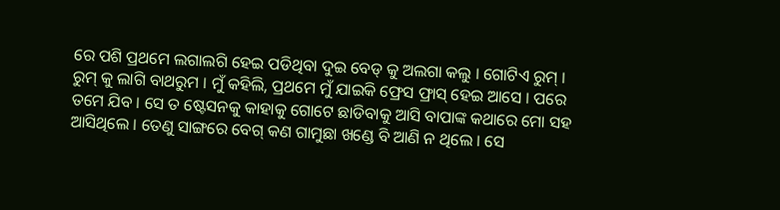ରେ ପଶି ପ୍ରଥମେ ଲଗାଲଗି ହେଇ ପଡିଥିବା ଦୁଇ ବେଡ୍ କୁ ଅଲଗା କଲୁ । ଗୋଟିଏ ରୁମ୍ । ରୁମ୍ କୁ ଲାଗି ବାଥରୁମ । ମୁଁ କହିଲି, ପ୍ରଥମେ ମୁଁ ଯାଇକି ଫ୍ରେସ ଫ୍ରାସ୍ ହେଇ ଆସେ । ପରେ ତମେ ଯିବ । ସେ ତ ଷ୍ଟେସନକୁ କାହାକୁ ଗୋଟେ ଛାଡିବାକୁ ଆସି ବାପାଙ୍କ କଥାରେ ମୋ ସହ ଆସିଥିଲେ । ତେଣୁ ସାଙ୍ଗରେ ବେଗ୍ କଣ ଗାମୁଛା ଖଣ୍ଡେ ବି ଆଣି ନ ଥିଲେ । ସେ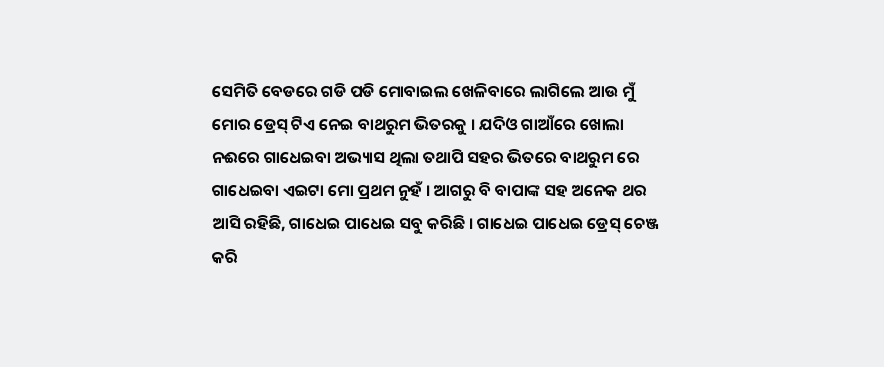ସେମିତି ବେଡରେ ଗଡି ପଡି ମୋବାଇଲ ଖେଳିବାରେ ଲାଗିଲେ ଆଉ ମୁଁ ମୋର ଡ୍ରେସ୍ ଟିଏ ନେଇ ବାଥରୁମ ଭିତରକୁ । ଯଦିଓ ଗାଆଁରେ ଖୋଲା ନଈରେ ଗାଧେଇବା ଅଭ୍ୟାସ ଥିଲା ତଥାପି ସହର ଭିତରେ ବାଥରୁମ ରେ ଗାଧେଇବା ଏଇଟା ମୋ ପ୍ରଥମ ନୁହଁ । ଆଗରୁ ବି ବାପାଙ୍କ ସହ ଅନେକ ଥର ଆସି ରହିଛି, ଗାଧେଇ ପାଧେଇ ସବୁ କରିଛି । ଗାଧେଇ ପାଧେଇ ଡ୍ରେସ୍ ଚେଞ୍ଜ କରି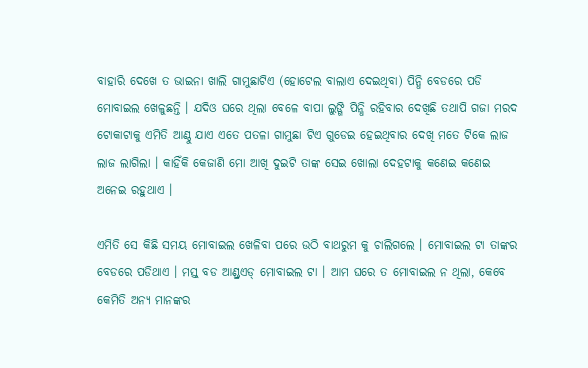ବାହାରି ଦେଖେ ତ ଭାଇନା ଖାଲି ଗାମୁଛାଟିଏ (ହୋଟେଲ ବାଲାଏ ଦେଇଥିବା) ପିନ୍ଧି ବେଡରେ ପଡି ମୋବାଇଲ ଖେଳୁଛନ୍ତି । ଯଦିଓ ଘରେ ଥିଲା ବେଳେ ବାପା ଲୁଙ୍ଗି ପିନ୍ଧି ରହିବାର ଦେଖିଛି ତଥାପି ଗଜା ମରଦ ଟୋକାଟାକୁ ଏମିତି ଆଣ୍ଠୁ ଯାଏ ଏତେ ପତଳା ଗାମୁଛା ଟିଏ ଗୁଡେଇ ହେଇଥିବାର ଦେଖି ମତେ ଟିକେ ଲାଜ ଲାଜ ଲାଗିଲା । କାହିଁକି କେଜାଣି ମୋ ଆଖି ଦୁଇଟି ତାଙ୍କ ସେଇ ଖୋଲା ଦେହଟାକୁ କଣେଇ କଣେଇ ଅନେଇ ରହୁଥାଏ ।

ଏମିତି ସେ କିଛି ସମୟ ମୋବାଇଲ ଖେଳିବା ପରେ ଉଠି ବାଥରୁମ କୁ ଚାଲିଗଲେ । ମୋବାଇଲ ଟା ତାଙ୍କର ବେଡରେ ପଡିଥାଏ । ମସ୍ତ୍ ବଡ ଆଣ୍ଡ୍ରଏଡ୍ ମୋବାଇଲ ଟା । ଆମ ଘରେ ତ ମୋବାଇଲ ନ ଥିଲା, କେବେ କେମିତି ଅନ୍ୟ ମାନଙ୍କର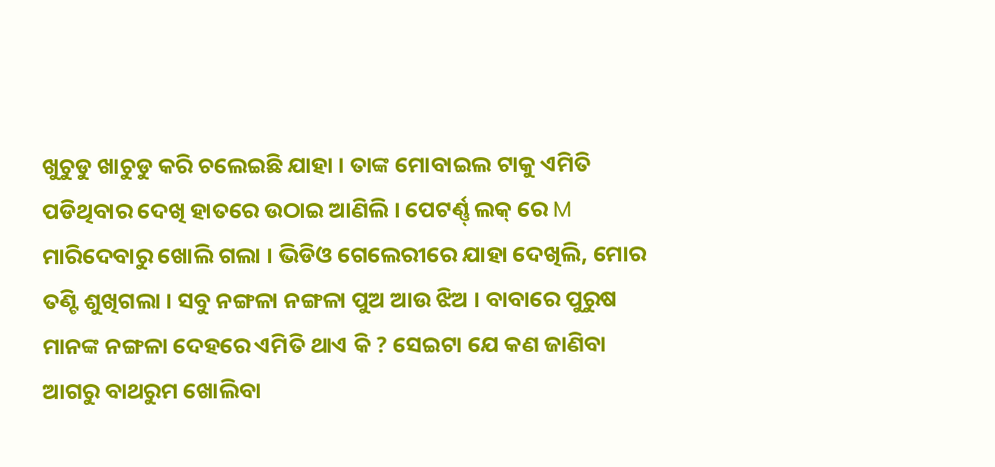ଖୁଚୁଡୁ ଖାଚୁଡୁ କରି ଚଲେଇଛି ଯାହା । ତାଙ୍କ ମୋବାଇଲ ଟାକୁ ଏମିତି ପଡିଥିବାର ଦେଖି ହାତରେ ଉଠାଇ ଆଣିଲି । ପେଟର୍ଣ୍ଣ୍ ଲକ୍ ରେ M ମାରିଦେବାରୁ ଖୋଲି ଗଲା । ଭିଡିଓ ଗେଲେରୀରେ ଯାହା ଦେଖିଲି, ମୋର ତଣ୍ଟି ଶୁଖିଗଲା । ସବୁ ନଙ୍ଗଳା ନଙ୍ଗଳା ପୁଅ ଆଉ ଝିଅ । ବାବାରେ ପୁରୁଷ ମାନଙ୍କ ନଙ୍ଗଳା ଦେହରେ ଏମିତି ଥାଏ କି ? ସେଇଟା ଯେ କଣ ଜାଣିବା ଆଗରୁ ବାଥରୁମ ଖୋଲିବା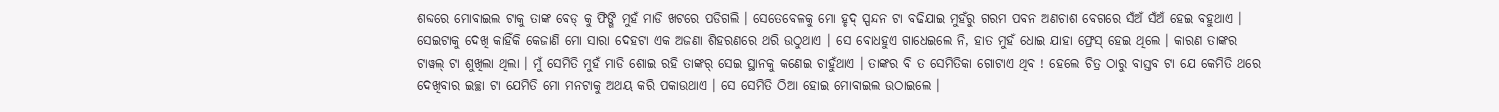ଶବ୍ଦରେ ମୋବାଇଲ ଟାକୁ ତାଙ୍କ ବେଡ୍ କୁ ଫିଙ୍ଗି ମୁହଁ ମାଡି ଖଟରେ ପଡିଗଲି । ସେତେବେଳକୁ ମୋ ହୃଦ୍ ସ୍ପନ୍ଦନ ଟା ବଢିଯାଇ ମୁହଁରୁ ଗରମ ପବନ ଅଣଚାଶ ବେଗରେ ସଁଅଁ ସଁଅଁ ହେଇ ବହୁଥାଏ । ସେଇଟାକୁ ଦେଖି କାହିଁକି କେଜାଣି ମୋ ସାରା ଦେହଟା ଏକ ଅଜଣା ଶିହରଣରେ ଥରି ଉଠୁଥାଏ । ସେ ବୋଧହୁଏ ଗାଧେଇଲେ ନି, ହାତ ମୁହଁ ଧୋଇ ଯାହା ଫ୍ରେସ୍ ହେଇ ଥିଲେ । କାରଣ ତାଙ୍କର ଟାୱଲ୍ ଟା ଶୁଖିଲା ଥିଲା । ମୁଁ ସେମିତି ମୁହଁ ମାଡି ଶୋଇ ରହି ତାଙ୍କର୍ ସେଇ ସ୍ଥାନକୁ କଣେଇ ଚାହୁଁଥାଏ । ତାଙ୍କର ବି ତ ସେମିତିକା ଗୋଟାଏ ଥିବ ! ହେଲେ ଚିତ୍ର ଠାରୁ ବାସ୍ତବ ଟା ଯେ କେମିତି ଥରେ ଦେଖିବାର ଇଚ୍ଛା ଟା ଯେମିତି ମୋ ମନଟାକୁ ଅଥୟ କରି ପକାଉଥାଏ । ସେ ସେମିତି ଠିଆ ହୋଇ ମୋବାଇଲ ଉଠାଇଲେ ।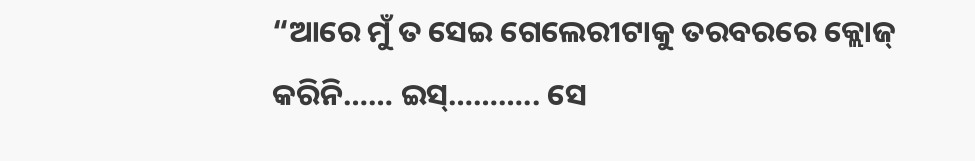“ଆରେ ମୁଁ ତ ସେଇ ଗେଲେରୀଟାକୁ ତରବରରେ କ୍ଲୋଜ୍ କରିନି…… ଇସ୍……….. ସେ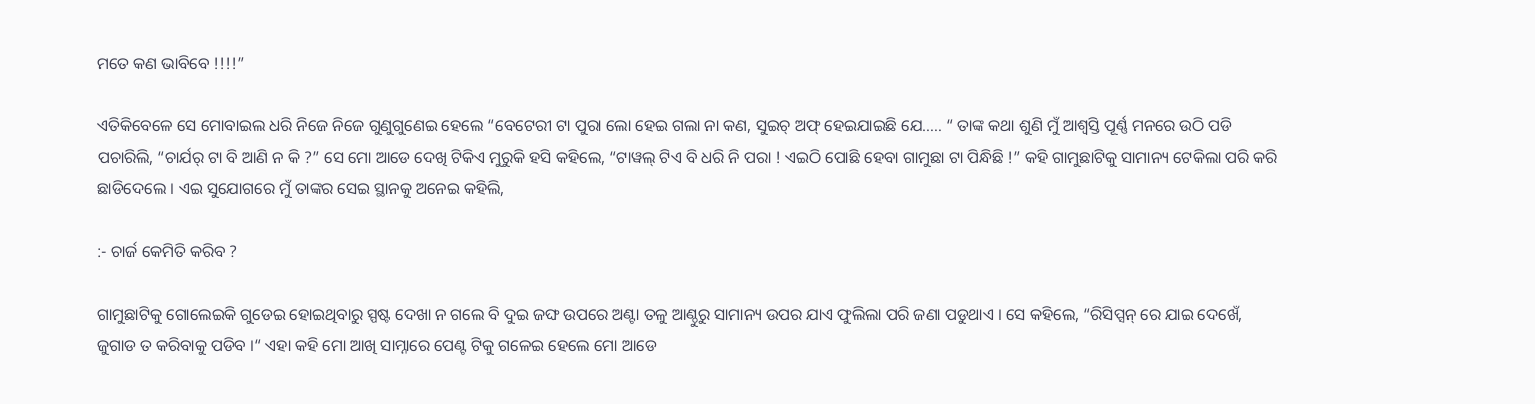ମତେ କଣ ଭାବିବେ !!!!”

ଏତିକିବେଳେ ସେ ମୋବାଇଲ ଧରି ନିଜେ ନିଜେ ଗୁଣୁଗୁଣେଇ ହେଲେ “ବେଟେରୀ ଟା ପୁରା ଲୋ ହେଇ ଗଲା ନା କଣ, ସୁଇଚ୍ ଅଫ୍ ହେଇଯାଇଛି ଯେ….. “ ତାଙ୍କ କଥା ଶୁଣି ମୁଁ ଆଶ୍ବସ୍ତି ପୂର୍ଣ୍ଣ ମନରେ ଉଠି ପଡି ପଚାରିଲି, “ଚାର୍ଯର୍ ଟା ବି ଆଣି ନ କି ?” ସେ ମୋ ଆଡେ ଦେଖି ଟିକିଏ ମୁରୁକି ହସି କହିଲେ, “ଟାୱଲ୍ ଟିଏ ବି ଧରି ନି ପରା ! ଏଇଠି ପୋଛି ହେବା ଗାମୁଛା ଟା ପିନ୍ଧିଛି !” କହି ଗାମୁଛାଟିକୁ ସାମାନ୍ୟ ଟେକିଲା ପରି କରି ଛାଡିଦେଲେ । ଏଇ ସୁଯୋଗରେ ମୁଁ ତାଙ୍କର ସେଇ ସ୍ଥାନକୁ ଅନେଇ କହିଲି,

:- ଚାର୍ଜ କେମିତି କରିବ ?

ଗାମୁଛାଟିକୁ ଗୋଲେଇକି ଗୁଡେଇ ହୋଇଥିବାରୁ ସ୍ପଷ୍ଟ ଦେଖା ନ ଗଲେ ବି ଦୁଇ ଜଙ୍ଘ ଉପରେ ଅଣ୍ଟା ତଳୁ ଆଣ୍ଠୁରୁ ସାମାନ୍ୟ ଉପର ଯାଏ ଫୁଲିଲା ପରି ଜଣା ପଡୁଥାଏ । ସେ କହିଲେ, “ରିସିପ୍ସନ୍ ରେ ଯାଇ ଦେଖେଁ, ଜୁଗାଡ ତ କରିବାକୁ ପଡିବ ।“ ଏହା କହି ମୋ ଆଖି ସାମ୍ନାରେ ପେଣ୍ଟ ଟିକୁ ଗଳେଇ ହେଲେ ମୋ ଆଡେ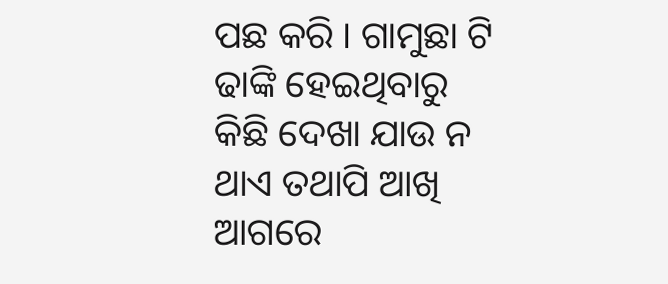ପଛ କରି । ଗାମୁଛା ଟି ଢାଙ୍କି ହେଇଥିବାରୁ କିଛି ଦେଖା ଯାଉ ନ ଥାଏ ତଥାପି ଆଖି ଆଗରେ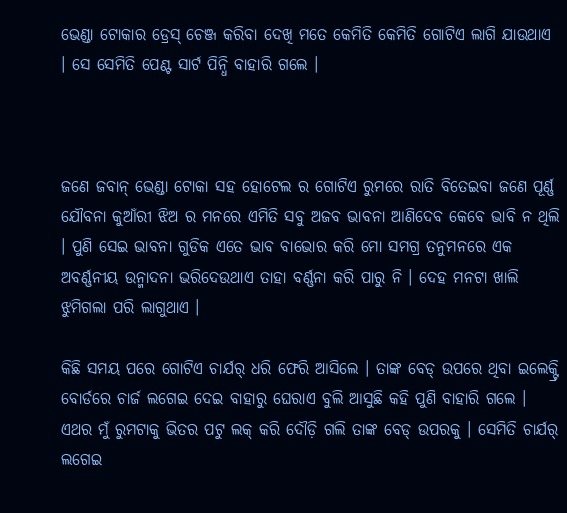ଭେଣ୍ଡା ଟୋକାର ଡ୍ରେସ୍ ଚେଞ୍ଜ କରିବା ଦେଖି ମତେ କେମିତି କେମିତି ଗୋଟିଏ ଲାଗି ଯାଉଥାଏ । ସେ ସେମିତି ପେଣ୍ଟ ସାର୍ଟ ପିନ୍ଧି ବାହାରି ଗଲେ ।



ଜଣେ ଜବାନ୍ ଭେଣ୍ଡା ଟୋକା ସହ ହୋଟେଲ ର ଗୋଟିଏ ରୁମରେ ରାତି ବିତେଇବା ଜଣେ ପୂର୍ଣ୍ଣ ଯୌବନା କୁଆଁରୀ ଝିଅ ର ମନରେ ଏମିତି ସବୁ ଅଜବ ଭାବନା ଆଣିଦେବ କେବେ ଭାବି ନ ଥିଲି । ପୁଣି ସେଇ ଭାବନା ଗୁଡିକ ଏତେ ଭାବ ବାଭୋର କରି ମୋ ସମଗ୍ର ତନୁମନରେ ଏକ ଅବର୍ଣ୍ଣନୀୟ ଉନ୍ମାଦନା ଭରିଦେଉଥାଏ ତାହା ବର୍ଣ୍ଣନା କରି ପାରୁ ନି । ଦେହ ମନଟା ଖାଲି ଝୁମିଗଲା ପରି ଲାଗୁଥାଏ ।

କିଛି ସମୟ ପରେ ଗୋଟିଏ ଚାର୍ଯର୍ ଧରି ଫେରି ଆସିଲେ । ତାଙ୍କ ବେଡ୍ ଉପରେ ଥିବା ଇଲେକ୍ଟ୍ରି ବୋର୍ଡରେ ଚାର୍ଜ ଲଗେଇ ଦେଇ ବାହାରୁ ଘେରାଏ ବୁଲି ଆସୁଛି କହି ପୁଣି ବାହାରି ଗଲେ । ଏଥର ମୁଁ ରୁମଟାକୁ ଭିତର ପଟୁ ଲକ୍ କରି ଦୌଡ଼ି ଗଲି ତାଙ୍କ ବେଡ୍ ଉପରକୁ । ସେମିତି ଚାର୍ଯର୍ ଲଗେଇ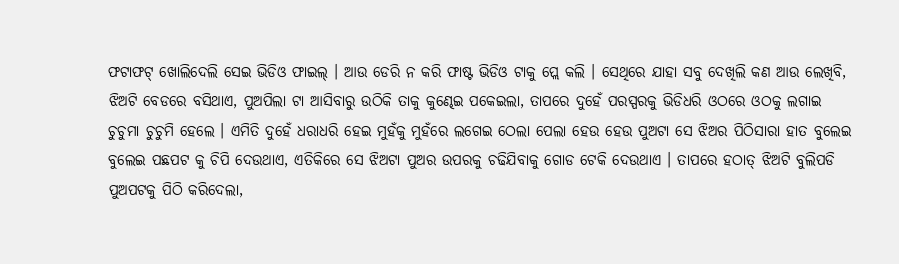ଫଟାଫଟ୍ ଖୋଲିଦେଲି ସେଇ ଭିଡିଓ ଫାଇଲ୍ । ଆଉ ଡେରି ନ କରି ଫାଷ୍ଟ ଭିଡିଓ ଟାକୁ ପ୍ଲେ କଲି । ସେଥିରେ ଯାହା ସବୁ ଦେଖିଲି କଣ ଆଉ ଲେଖିବି, ଝିଅଟି ବେଡରେ ବସିଥାଏ, ପୁଅପିଲା ଟା ଆସିବାରୁ ଉଠିକି ତାକୁ କୁଣ୍ଢେଇ ପକେଇଲା, ତାପରେ ଦୁହେଁ ପରସ୍ପରକୁ ଭିଡିଧରି ଓଠରେ ଓଠକୁ ଲଗାଇ ଚୁଚୁମା ଚୁଚୁମି ହେଲେ । ଏମିତି ଦୁହେଁ ଧରାଧରି ହେଇ ମୁହଁକୁ ମୁହଁରେ ଲଗେଇ ଠେଲା ପେଲା ହେଉ ହେଉ ପୁଅଟା ସେ ଝିଅର ପିଠିସାରା ହାତ ବୁଲେଇ ବୁଲେଇ ପଛପଟ କୁ ଚିପି ଦେଉଥାଏ, ଏତିକିରେ ସେ ଝିଅଟା ପୁଅର ଉପରକୁ ଚଢିଯିବାକୁ ଗୋଡ ଟେକି ଦେଉଥାଏ । ତାପରେ ହଠାତ୍ ଝିଅଟି ବୁଲିପଡି ପୁଅପଟକୁ ପିଠି କରିଦେଲା,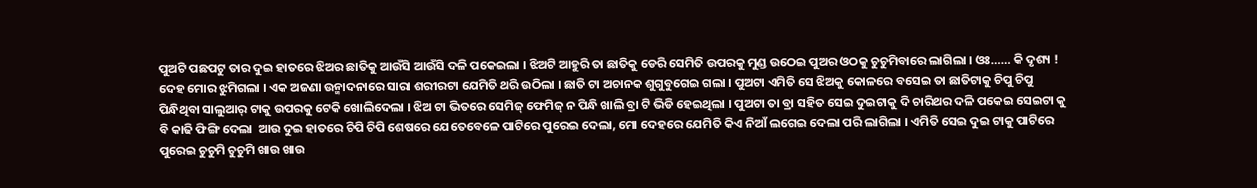ପୁଅଟି ପଛପଟୁ ତାର ଦୁଇ ହାତରେ ଝିଅର ଛାତିକୁ ଆଉଁସି ଆଉଁସି ଦଳି ପକେଇଲା । ଝିଅଟି ଆହୁରି ତା ଛାତିକୁ ଡେରି ସେମିତି ଉପରକୁ ମୁଣ୍ଡ ଉଠେଇ ପୁଅର ଓଠକୁ ଚୁଚୁମିବାରେ ଲାଗିଲା । ଓଃ…… କି ଦୃଶ୍ୟ ! ଦେହ ମୋର ଝୁମିଗଲା । ଏକ ଅଜଣା ଉନ୍ମାଦନାରେ ସାରା ଶରୀରଟା ଯେମିତି ଥରି ଉଠିଲା । ଛାତି ଟା ଅଚାନକ ଶୁଗୁବୁଗେଇ ଗଲା । ପୁଅଟା ଏମିତି ସେ ଝିଅକୁ କୋଳରେ ବସେଇ ତା ଛାତିଟାକୁ ଚିପୁ ଚିପୁ ପିନ୍ଧିଥିବା ସାଲୁଆର୍ ଟାକୁ ଉପରକୁ ଟେକି ଖୋଲିଦେଲା । ଝିଅ ଟା ଭିତରେ ସେମିଜ୍ ଫେମିଜ୍ ନ ପିନ୍ଧି ଖାଲି ବ୍ରା ଟି ଭିଡି ହେଇଥିଲା । ପୁଅଟା ତା ବ୍ରା ସହିତ ସେଇ ଦୁଇଟାକୁ ଦି ଚାରିଥର ଦଳି ପକେଇ ସେଇଟା କୁ ବି କାଢି ଫିଙ୍ଗି ଦେଲା  ଆଉ ଦୁଇ ହାତରେ ଚିପି ଚିପି ଶେଷରେ ଯେତେବେଳେ ପାଟିରେ ପୁରେଇ ଦେଲା, ମୋ ଦେହରେ ଯେମିତି କିଏ ନିଆଁ ଲଗେଇ ଦେଲା ପରି ଲାଗିଲା । ଏମିତି ସେଇ ଦୁଇ ଟାକୁ ପାଟିରେ ପୁରେଇ ଚୁଚୁମି ଚୁଚୁମି ଖାଉ ଖାଉ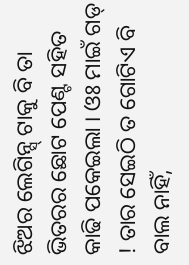ଝିଅର ଲେଗିନ୍ସ୍ ଟାକୁ ବି ତା ଭିତରର ଛୋଟ ପେଣ୍ଟ ସହିତ କାଢି ପକେଇଲା । ଓଃ ମାଇଁ ଗଡ୍ ! ତାର ସେଇଠି ତ ଗୋଟିଏ ବି ବାଲ ନାହିଁ,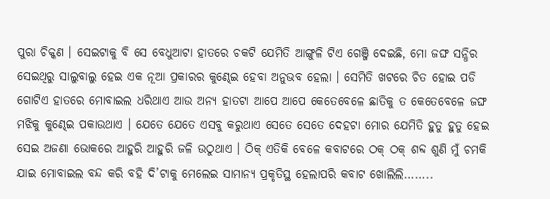ପୁରା ଚିକ୍କଣ । ସେଇଟାକୁ ବି ସେ ବେଧୁଆଟା ହାତରେ ଚକଟି ଯେମିତି ଆଙ୍ଗୁଳି ଟିଏ ଗେଞ୍ଜି ଦେଇଛି, ମୋ ଜଙ୍ଘ ସନ୍ଧିର ସେଇଥିରୁ ସାଲୁବାଲୁ ହେଇ ଏକ ନୂଆ ପ୍ରକାରର କୁଣ୍ଢେଇ ହେବା ଅନୁଭବ ହେଲା । ସେମିତି ଖଟରେ ଚିତ ହୋଇ ପଡି ଗୋଟିଏ ହାତରେ ମୋବାଇଲ ଧରିଥାଏ ଆଉ ଅନ୍ୟ ହାତଟା ଆପେ ଆପେ କେତେବେଳେ ଛାତିକୁ ତ କେତେବେଳେ ଜଙ୍ଘ ମଝିକୁ କୁଣ୍ଢେଇ ପକାଉଥାଏ । ଯେତେ ଯେତେ ଏସବୁ କରୁଥାଏ ସେତେ ସେତେ ଦେହଟା ମୋର ଯେମିତି ହୁତୁ ହୁତୁ ହେଇ ସେଇ ଅଜଣା ଭୋକରେ ଆହୁରି ଆହୁରି ଜଳି ଉଠୁଥାଏ । ଠିକ୍ ଏତିକି ବେଳେ କବାଟରେ ଠକ୍ ଠକ୍ ଶବ୍ଦ ଶୁଣି ମୁଁ ଚମକି ଯାଇ ମୋବାଇଲ ବନ୍ଦ କରି ବହି ଦି’ଟାକୁ ମେଲେଇ ସାମାନ୍ୟ ପ୍ରକୃତିସ୍ଥ ହେଲାପରି କବାଟ ଖୋଲିଲି……..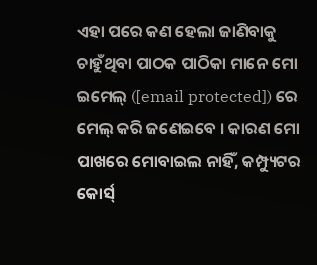ଏହା ପରେ କଣ ହେଲା ଜାଣିବାକୁ ଚାହୁଁଥିବା ପାଠକ ପାଠିକା ମାନେ ମୋ ଇମେଲ୍ ([email protected]) ରେ ମେଲ୍ କରି ଜଣେଇବେ । କାରଣ ମୋ ପାଖରେ ମୋବାଇଲ ନାହିଁ, କମ୍ପ୍ୟୁଟର କୋର୍ସ୍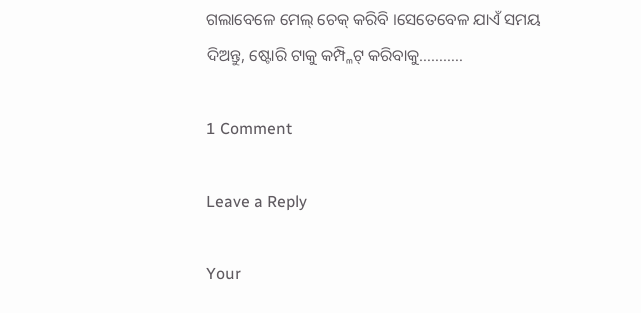ଗଲାବେଳେ ମେଲ୍ ଚେକ୍ କରିବି ।ସେତେବେଳ ଯାଏଁ ସମୟ ଦିଅନ୍ତୁ, ଷ୍ଟୋରି ଟାକୁ କମ୍ପ୍ଳିଟ୍ କରିବାକୁ………..

1 Comment

Leave a Reply

Your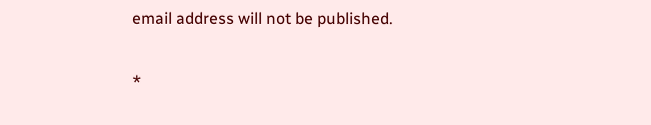email address will not be published.


*